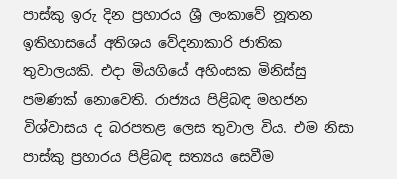පාස්කු ඉරු දින ප්‍රහාරය ශ්‍රී ලංකාවේ නූතන ඉතිහාසයේ අතිශය වේදනාකාරි ජාතික තුවාලයකි. එදා මියගියේ අහිංසක මිනිස්සු පමණක් නොවෙති. රාජ්‍යය පිළිබඳ මහජන විශ්වාසය ද බරපතළ ලෙස තුවාල විය. එම නිසා පාස්කු ප්‍රහාරය පිළිබඳ සත්‍යය සෙවීම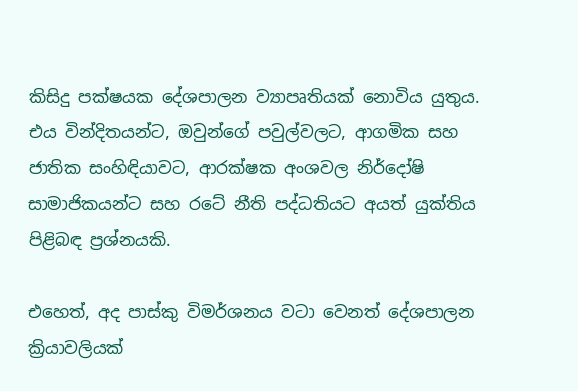කිසිදු පක්ෂයක දේශපාලන ව්‍යාපෘතියක් නොවිය යුතුය. එය වින්දිතයන්ට, ඔවුන්ගේ පවුල්වලට, ආගමික සහ ජාතික සංහිඳියාවට, ආරක්ෂක අංශවල නිර්දෝෂි සාමාජිකයන්ට සහ රටේ නීති පද්ධතියට අයත් යුක්තිය පිළිබඳ ප්‍රශ්නයකි.

එහෙත්, අද පාස්කු විමර්ශනය වටා වෙනත් දේශපාලන ක්‍රියාවලියක්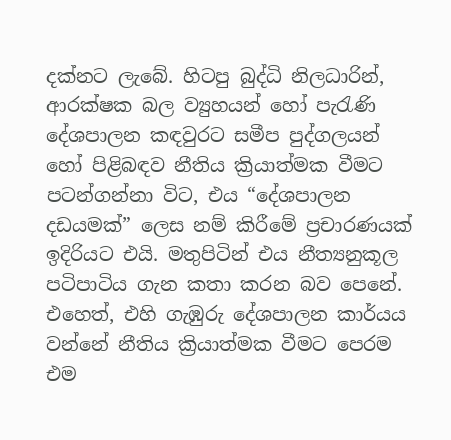දක්නට ලැබේ. හිටපු බුද්ධි නිලධාරින්, ආරක්ෂක බල ව්‍යුහයන් හෝ පැරැණි දේශපාලන කඳවුරට සමීප පුද්ගලයන් හෝ පිළිබඳව නීතිය ක්‍රියාත්මක වීමට පටන්ගන්නා විට, එය “දේශපාලන දඩයමක්” ලෙස නම් කිරීමේ ප්‍රචාරණයක් ඉදිරියට එයි. මතුපිටින් එය නීත්‍යනුකූල පටිපාටිය ගැන කතා කරන බව පෙනේ. එහෙත්, එහි ගැඹුරු දේශපාලන කාර්යය වන්නේ නීතිය ක්‍රියාත්මක වීමට පෙරම එම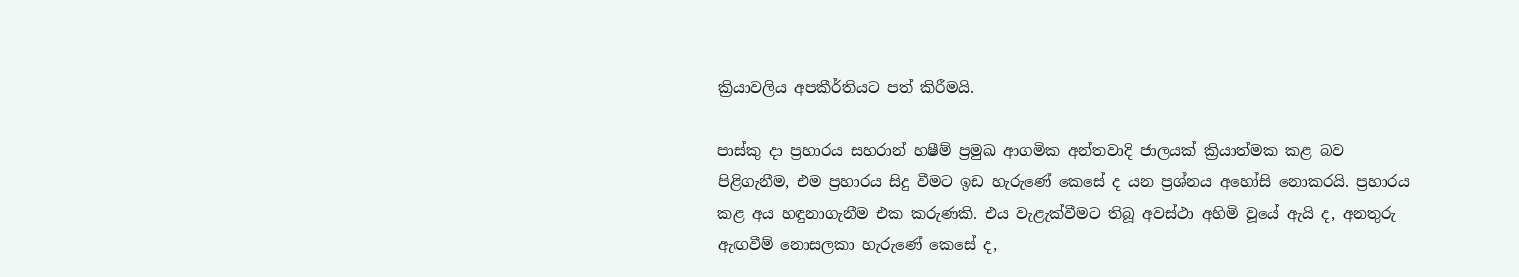ක්‍රියාවලිය අපකීර්තියට පත් කිරීමයි.

පාස්කු දා ප්‍රහාරය සහරාන් හෂීම් ප්‍රමුඛ ආගමික අන්තවාදි ජාලයක් ක්‍රියාත්මක කළ බව පිළිගැනීම, එම ප්‍රහාරය සිදු වීමට ඉඩ හැරුණේ කෙසේ ද යන ප්‍රශ්නය අහෝසි නොකරයි. ප්‍රහාරය කළ අය හඳුනාගැනීම එක කරුණකි. එය වැළැක්වීමට තිබූ අවස්ථා අහිමි වූයේ ඇයි ද, අනතුරු ඇඟවීම් නොසලකා හැරුණේ කෙසේ ද,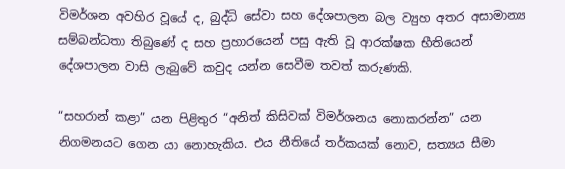විමර්ශන අවහිර වූයේ ද, බුද්ධි සේවා සහ දේශපාලන බල ව්‍යුහ අතර අසාමාන්‍ය සම්බන්ධතා තිබුණේ ද සහ ප්‍රහාරයෙන් පසු ඇති වූ ආරක්ෂක භීතියෙන් දේශපාලන වාසි ලැබුවේ කවුද යන්න සෙවීම තවත් කරුණකි.

“සහරාන් කළා” යන පිළිතුර “අනිත් කිසිවක් විමර්ශනය නොකරන්න” යන නිගමනයට ගෙන යා නොහැකිය. එය නීතියේ තර්කයක් නොව, සත්‍යය සීමා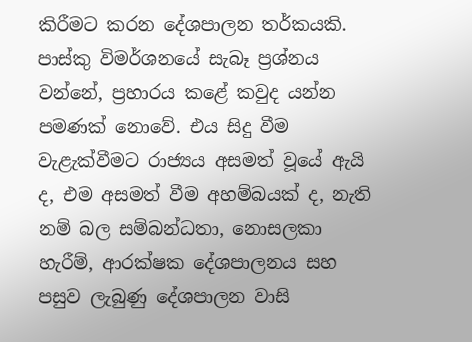කිරීමට කරන දේශපාලන තර්කයකි. පාස්කු විමර්ශනයේ සැබෑ ප්‍රශ්නය වන්නේ, ප්‍රහාරය කළේ කවුද යන්න පමණක් නොවේ. එය සිදු වීම වැළැක්වීමට රාජ්‍යය අසමත් වූයේ ඇයි ද, එම අසමත් වීම අහම්බයක් ද, නැති නම් බල සම්බන්ධතා, නොසලකා හැරීම්, ආරක්ෂක දේශපාලනය සහ පසුව ලැබුණු දේශපාලන වාසි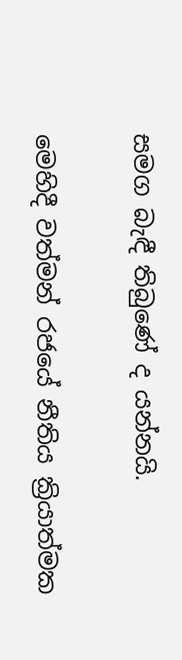සමග බැඳී තිබුණේ ද යන්නයි.

මෙහිදී වත්මන් රජයේ නීතිය ක්‍රියාත්මක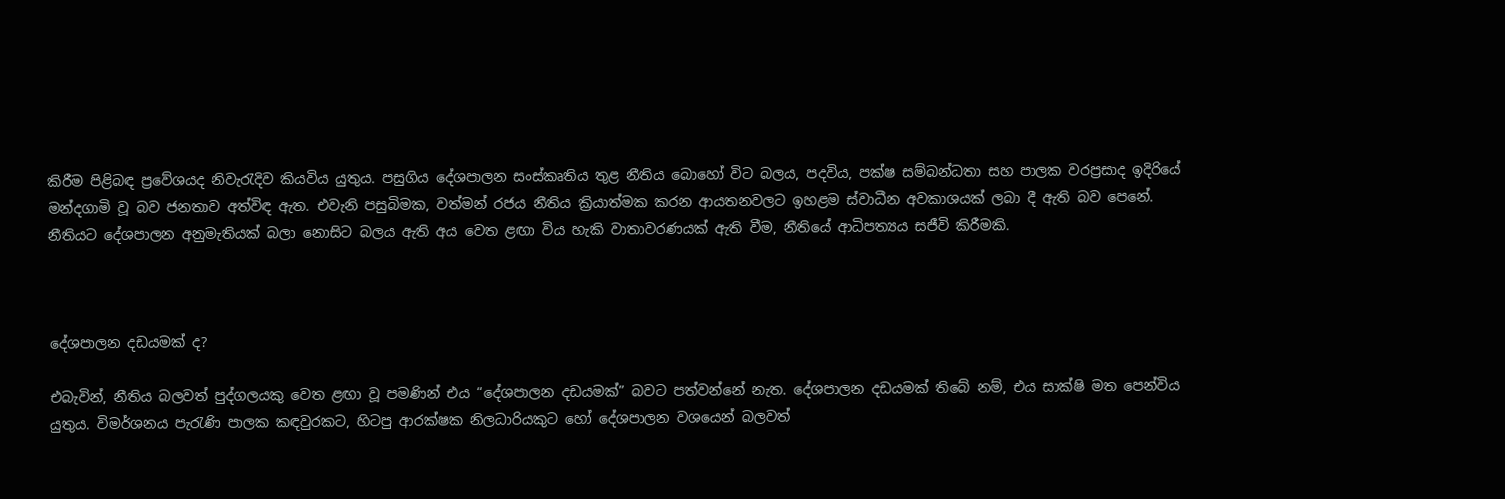කිරීම පිළිබඳ ප්‍රවේශයද නිවැරැදිව කියවිය යුතුය. පසුගිය දේශපාලන සංස්කෘතිය තුළ නීතිය බොහෝ විට බලය, පදවිය, පක්ෂ සම්බන්ධතා සහ පාලක වරප්‍රසාද ඉදිරියේ මන්දගාමි වූ බව ජනතාව අත්විඳ ඇත. එවැනි පසුබිමක, වත්මන් රජය නීතිය ක්‍රියාත්මක කරන ආයතනවලට ඉහළම ස්වාධීන අවකාශයක් ලබා දී ඇති බව පෙනේ. නීතියට දේශපාලන අනුමැතියක් බලා නොසිට බලය ඇති අය වෙත ළඟා විය හැකි වාතාවරණයක් ඇති වීම, නීතියේ ආධිපත්‍යය සජීවි කිරීමකි.



දේශපාලන දඩයමක් ද?

එබැවින්, නීතිය බලවත් පුද්ගලයකු වෙත ළඟා වූ පමණින් එය “දේශපාලන දඩයමක්” බවට පත්වන්නේ නැත. දේශපාලන දඩයමක් තිබේ නම්, එය සාක්ෂි මත පෙන්විය යුතුය. විමර්ශනය පැරැණි පාලක කඳවුරකට, හිටපු ආරක්ෂක නිලධාරියකුට හෝ දේශපාලන වශයෙන් බලවත්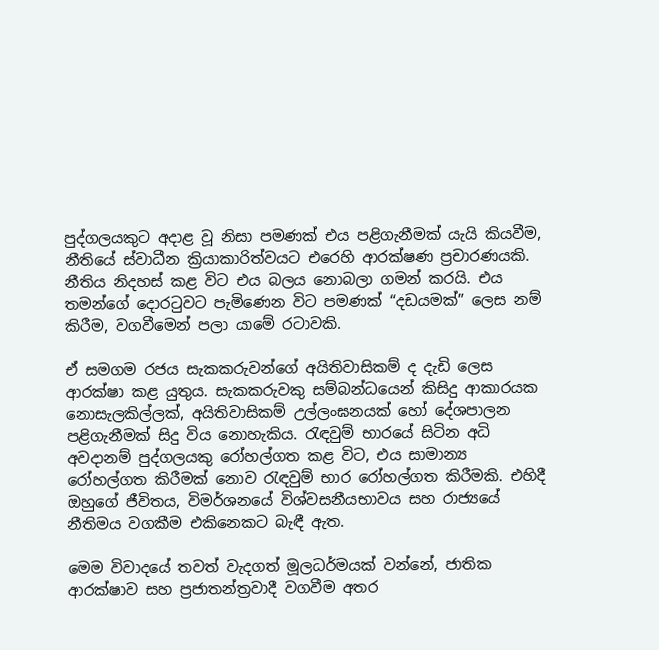පුද්ගලයකුට අදාළ වූ නිසා පමණක් එය පළිගැනීමක් යැයි කියවීම, නීතියේ ස්වාධීන ක්‍රියාකාරිත්වයට එරෙහි ආරක්ෂණ ප්‍රචාරණයකි. නීතිය නිදහස් කළ විට එය බලය නොබලා ගමන් කරයි. එය තමන්ගේ දොරටුවට පැමිණෙන විට පමණක් “දඩයමක්” ලෙස නම් කිරීම, වගවීමෙන් පලා යාමේ රටාවකි.

ඒ සමගම රජය සැකකරුවන්ගේ අයිතිවාසිකම් ද දැඩි ලෙස ආරක්ෂා කළ යුතුය. සැකකරුවකු සම්බන්ධයෙන් කිසිදු ආකාරයක නොසැලකිල්ලක්, අයිතිවාසිකම් උල්ලංඝනයක් හෝ දේශපාලන පළිගැනීමක් සිදු විය නොහැකිය. රැඳවුම් භාරයේ සිටින අධි අවදානම් පුද්ගලයකු රෝහල්ගත කළ විට, එය සාමාන්‍ය රෝහල්ගත කිරීමක් නොව රැඳවුම් භාර රෝහල්ගත කිරීමකි. එහිදී ඔහුගේ ජීවිතය, විමර්ශනයේ විශ්වසනීයභාවය සහ රාජ්‍යයේ නීතිමය වගකීම එකිනෙකට බැඳී ඇත.

මෙම විවාදයේ තවත් වැදගත් මූලධර්මයක් වන්නේ, ජාතික ආරක්ෂාව සහ ප්‍රජාතන්ත්‍රවාදී වගවීම අතර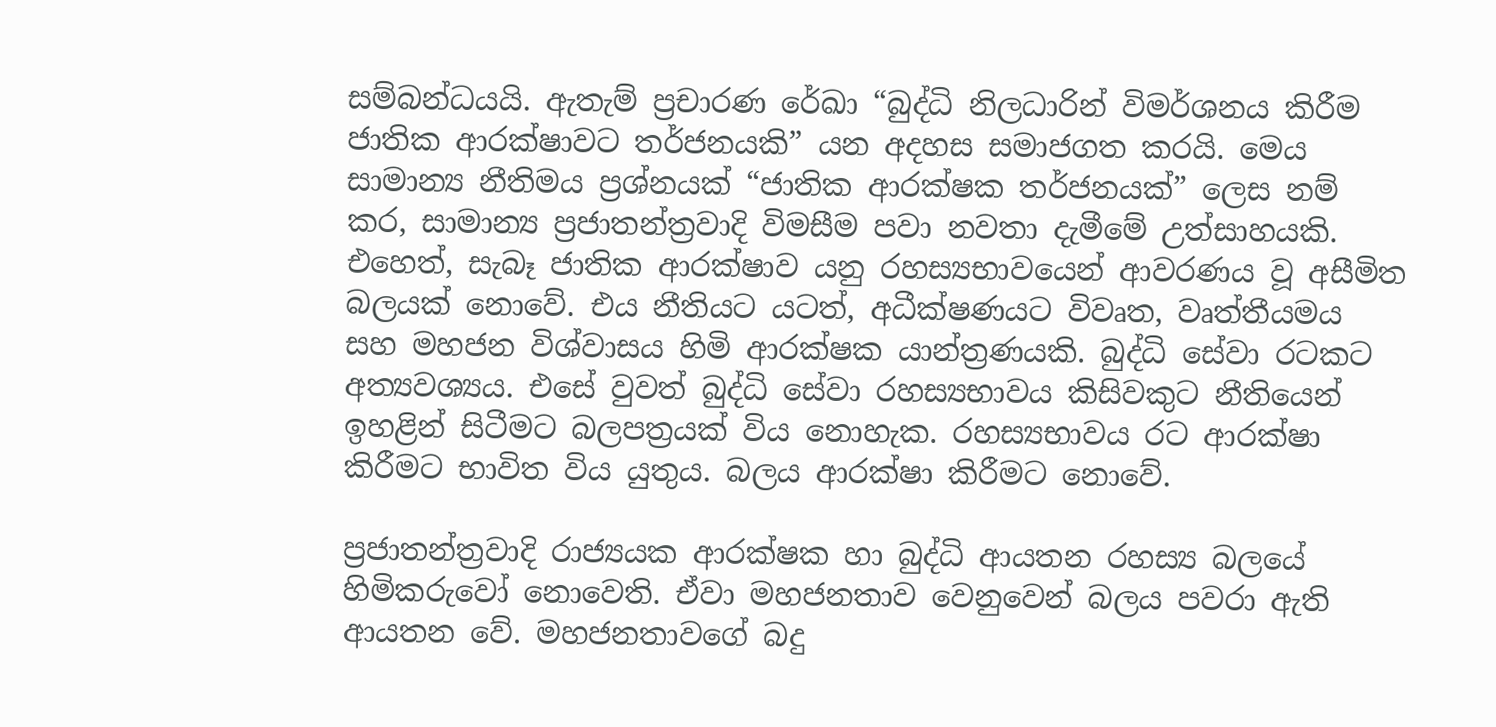සම්බන්ධයයි. ඇතැම් ප්‍රචාරණ රේඛා “බුද්ධි නිලධාරින් විමර්ශනය කිරීම ජාතික ආරක්ෂාවට තර්ජනයකි” යන අදහස සමාජගත කරයි. මෙය සාමාන්‍ය නීතිමය ප්‍රශ්නයක් “ජාතික ආරක්ෂක තර්ජනයක්” ලෙස නම් කර, සාමාන්‍ය ප්‍රජාතන්ත්‍රවාදි විමසීම පවා නවතා දැමීමේ උත්සාහයකි. එහෙත්, සැබෑ ජාතික ආරක්ෂාව යනු රහස්‍යභාවයෙන් ආවරණය වූ අසීමිත බලයක් නොවේ. එය නීතියට යටත්, අධීක්ෂණයට විවෘත, වෘත්තීයමය සහ මහජන විශ්වාසය හිමි ආරක්ෂක යාන්ත්‍රණයකි. බුද්ධි සේවා රටකට අත්‍යවශ්‍යය. එසේ වුවත් බුද්ධි සේවා රහස්‍යභාවය කිසිවකුට නීතියෙන් ඉහළින් සිටීමට බලපත්‍රයක් විය නොහැක. රහස්‍යභාවය රට ආරක්ෂා කිරීමට භාවිත විය යුතුය. බලය ආරක්ෂා කිරීමට නොවේ.

ප්‍රජාතන්ත්‍රවාදි රාජ්‍යයක ආරක්ෂක හා බුද්ධි ආයතන රහස්‍ය බලයේ හිමිකරුවෝ නොවෙති. ඒවා මහජනතාව වෙනුවෙන් බලය පවරා ඇති ආයතන වේ. මහජනතාවගේ බදු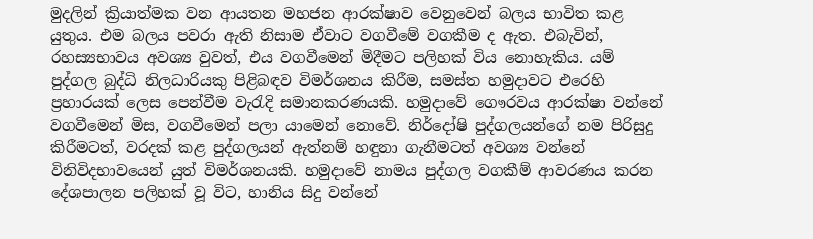මුදලින් ක්‍රියාත්මක වන ආයතන මහජන ආරක්ෂාව වෙනුවෙන් බලය භාවිත කළ යුතුය. එම බලය පවරා ඇති නිසාම ඒවාට වගවීමේ වගකීම ද ඇත. එබැවින්, රහස්‍යභාවය අවශ්‍ය වුවත්, එය වගවීමෙන් මිදීමට පලිහක් විය නොහැකිය. යම් පුද්ගල බුද්ධි නිලධාරියකු පිළිබඳව විමර්ශනය කිරීම, සමස්ත හමුදාවට එරෙහි ප්‍රහාරයක් ලෙස පෙන්වීම වැරැදි සමානකරණයකි. හමුදාවේ ගෞරවය ආරක්ෂා වන්නේ වගවීමෙන් මිස, වගවීමෙන් පලා යාමෙන් නොවේ. නිර්දෝෂි පුද්ගලයන්ගේ නම පිරිසුදු කිරීමටත්, වරදක් කළ පුද්ගලයන් ඇත්නම් හඳුනා ගැනීමටත් අවශ්‍ය වන්නේ විනිවිදභාවයෙන් යුත් විමර්ශනයකි. හමුදාවේ නාමය පුද්ගල වගකීම් ආවරණය කරන දේශපාලන පලිහක් වූ විට, හානිය සිදු වන්නේ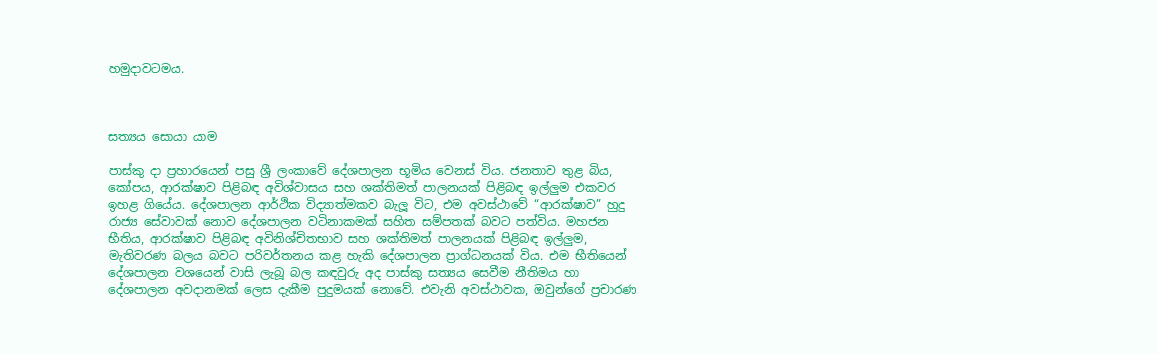හමුදාවටමය.



සත්‍යය සොයා යාම

පාස්කු දා ප්‍රහාරයෙන් පසු ශ්‍රී ලංකාවේ දේශපාලන භූමිය වෙනස් විය. ජනතාව තුළ බිය, කෝපය, ආරක්ෂාව පිළිබඳ අවිශ්වාසය සහ ශක්තිමත් පාලනයක් පිළිබඳ ඉල්ලු‍ම එකවර ඉහළ ගියේය. දේශපාලන ආර්ථික විද්‍යාත්මකව බැලූ විට, එම අවස්ථාවේ “ආරක්ෂාව” හුදු රාජ්‍ය සේවාවක් නොව දේශපාලන වටිනාකමක් සහිත සම්පතක් බවට පත්විය. මහජන භීතිය, ආරක්ෂාව පිළිබඳ අවිනිශ්චිතභාව සහ ශක්තිමත් පාලනයක් පිළිබඳ ඉල්ලු‍ම, මැතිවරණ බලය බවට පරිවර්තනය කළ හැකි දේශපාලන ප්‍රාග්ධනයක් විය. එම භීතියෙන් දේශපාලන වශයෙන් වාසි ලැබූ බල කඳවුරු අද පාස්කු සත්‍යය සෙවීම නීතිමය හා දේශපාලන අවදානමක් ලෙස දැකීම පුදුමයක් නොවේ. එවැනි අවස්ථාවක, ඔවුන්ගේ ප්‍රචාරණ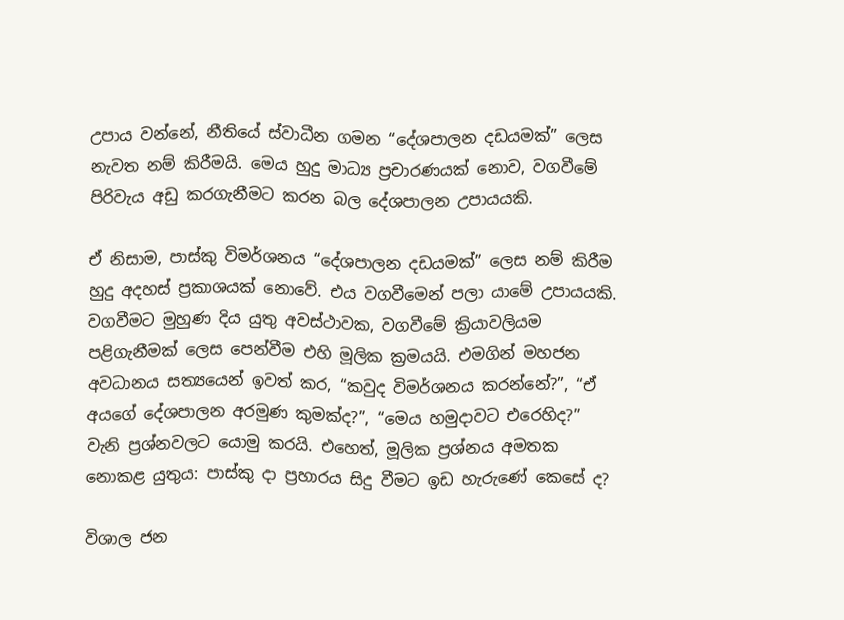උපාය වන්නේ, නීතියේ ස්වාධීන ගමන “දේශපාලන දඩයමක්” ලෙස නැවත නම් කිරීමයි. මෙය හුදු මාධ්‍ය ප්‍රචාරණයක් නොව, වගවීමේ පිරිවැය අඩු කරගැනීමට කරන බල දේශපාලන උපායයකි.

ඒ නිසාම, පාස්කු විමර්ශනය “දේශපාලන දඩයමක්” ලෙස නම් කිරීම හුදු අදහස් ප්‍රකාශයක් නොවේ. එය වගවීමෙන් පලා යාමේ උපායයකි. වගවීමට මුහුණ දිය යුතු අවස්ථාවක, වගවීමේ ක්‍රියාවලියම පළිගැනීමක් ලෙස පෙන්වීම එහි මූලික ක්‍රමයයි. එමගින් මහජන අවධානය සත්‍යයෙන් ඉවත් කර, “කවුද විමර්ශනය කරන්නේ?”, “ඒ අයගේ දේශපාලන අරමුණ කුමක්ද?”, “මෙය හමුදාවට එරෙහිද?” වැනි ප්‍රශ්නවලට යොමු කරයි. එහෙත්, මූලික ප්‍රශ්නය අමතක නොකළ යුතුය: පාස්කු දා ප්‍රහාරය සිදු වීමට ඉඩ හැරුණේ කෙසේ ද?

විශාල ජන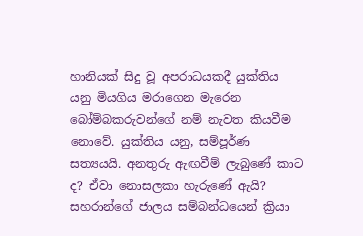හානියක් සිදු වූ අපරාධයකදී යුක්තිය යනු මියගිය මරාගෙන මැරෙන බෝම්බකරුවන්ගේ නම් නැවත කියවීම නොවේ. යුක්තිය යනු, සම්පූර්ණ සත්‍යයයි. අනතුරු ඇඟවීම් ලැබුණේ කාට ද? ඒවා නොසලකා හැරුණේ ඇයි? සහරාන්ගේ ජාලය සම්බන්ධයෙන් ක්‍රියා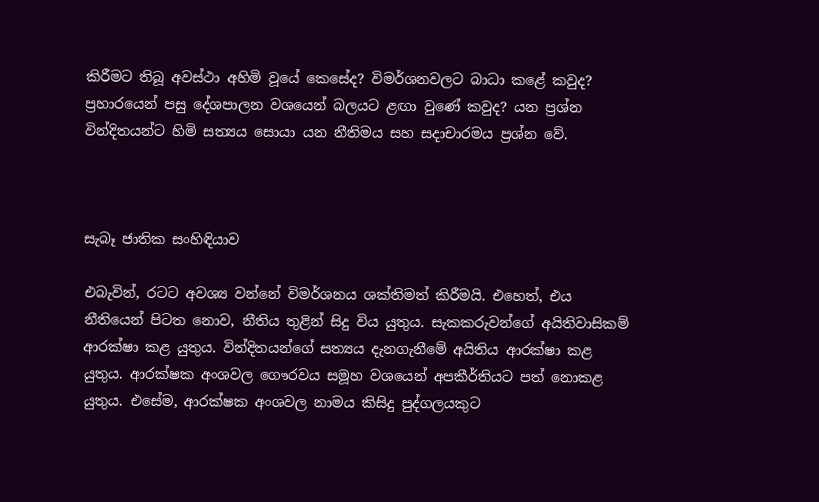කිරීමට තිබූ අවස්ථා අහිමි වූයේ කෙසේද? විමර්ශනවලට බාධා කළේ කවුද? ප්‍රහාරයෙන් පසු දේශපාලන වශයෙන් බලයට ළඟා වුණේ කවුද? යන ප්‍රශ්න වින්දිතයන්ට හිමි සත්‍යය සොයා යන නීතිමය සහ සදාචාරමය ප්‍රශ්න වේ.



සැබෑ ජාතික සංහිඳියාව

එබැවින්, රටට අවශ්‍ය වන්නේ විමර්ශනය ශක්තිමත් කිරීමයි. එහෙත්, එය නීතියෙන් පිටත නොව, නීතිය තුළින් සිදු විය යුතුය. සැකකරුවන්ගේ අයිතිවාසිකම් ආරක්ෂා කළ යුතුය. වින්දිතයන්ගේ සත්‍යය දැනගැනීමේ අයිතිය ආරක්ෂා කළ යුතුය. ආරක්ෂක අංශවල ගෞරවය සමූහ වශයෙන් අපකීර්තියට පත් නොකළ යුතුය. එසේම, ආරක්ෂක අංශවල නාමය කිසිදු පුද්ගලයකුට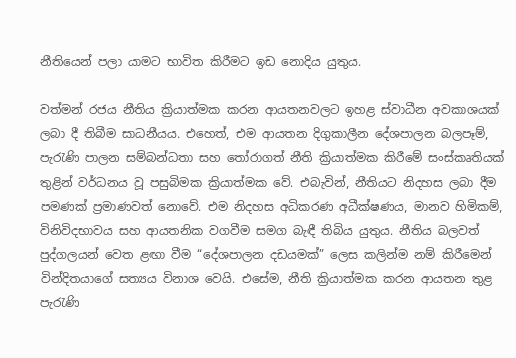නීතියෙන් පලා යාමට භාවිත කිරීමට ඉඩ නොදිය යුතුය.

වත්මන් රජය නීතිය ක්‍රියාත්මක කරන ආයතනවලට ඉහළ ස්වාධීන අවකාශයක් ලබා දී තිබීම සාධනීයය. එහෙත්, එම ආයතන දිගුකාලීන දේශපාලන බලපෑම්, පැරැණි පාලන සම්බන්ධතා සහ තෝරාගත් නීති ක්‍රියාත්මක කිරීමේ සංස්කෘතියක් තුළින් වර්ධනය වූ පසුබිමක ක්‍රියාත්මක වේ. එබැවින්, නීතියට නිදහස ලබා දීම පමණක් ප්‍රමාණවත් නොවේ. එම නිදහස අධිකරණ අධීක්ෂණය, මානව හිමිකම්, විනිවිදභාවය සහ ආයතනික වගවීම සමග බැඳී තිබිය යුතුය. නීතිය බලවත් පුද්ගලයන් වෙත ළඟා වීම “දේශපාලන දඩයමක්” ලෙස කලින්ම නම් කිරීමෙන් වින්දිතයාගේ සත්‍යය විනාශ වෙයි. එසේම, නීති ක්‍රියාත්මක කරන ආයතන තුළ පැරැණි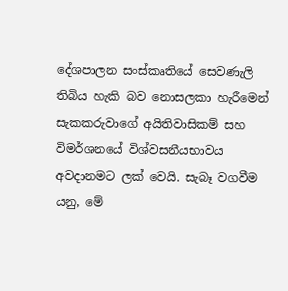දේශපාලන සංස්කෘතියේ සෙවණැලි තිබිය හැකි බව නොසලකා හැරීමෙන් සැකකරුවාගේ අයිතිවාසිකම් සහ විමර්ශනයේ විශ්වසනීයභාවය අවදානමට ලක් වෙයි. සැබෑ වගවීම යනු, මේ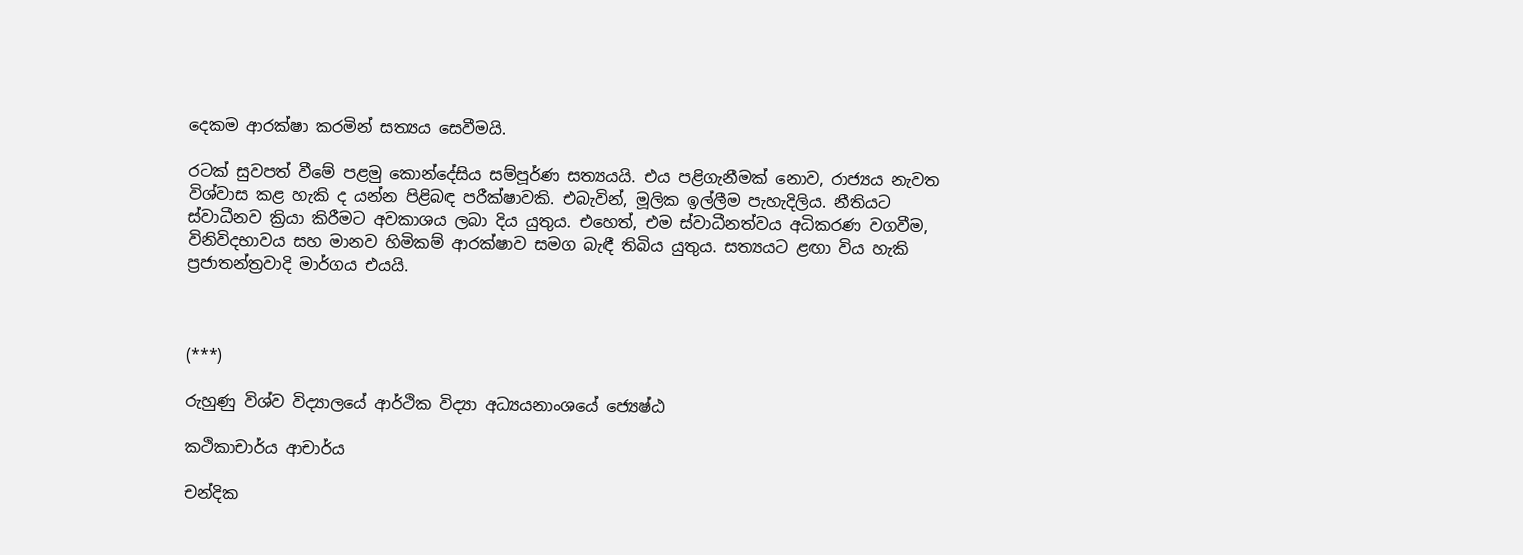දෙකම ආරක්ෂා කරමින් සත්‍යය සෙවීමයි.

රටක් සුවපත් වීමේ පළමු කොන්දේසිය සම්පූර්ණ සත්‍යයයි. එය පළිගැනීමක් නොව, රාජ්‍යය නැවත විශ්වාස කළ හැකි ද යන්න පිළිබඳ පරීක්ෂාවකි. එබැවින්, මූලික ඉල්ලීම පැහැදිලිය. නීතියට ස්වාධීනව ක්‍රියා කිරීමට අවකාශය ලබා දිය යුතුය. එහෙත්, එම ස්වාධීනත්වය අධිකරණ වගවීම, විනිවිදභාවය සහ මානව හිමිකම් ආරක්ෂාව සමග බැඳී තිබිය යුතුය. සත්‍යයට ළඟා විය හැකි ප්‍රජාතන්ත්‍රවාදි මාර්ගය එයයි.



(***)

රුහුණු විශ්ව විද්‍යාලයේ ආර්ථික විද්‍යා අධ්‍යයනාංශයේ ජ්‍යෙෂ්ඨ

කථිකාචාර්ය ආචාර්ය

චන්දික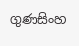ගුණසිංහ